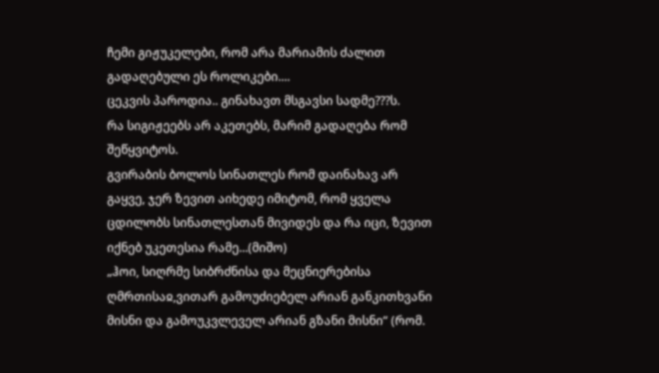ჩემი გიჟუკელები, რომ არა მარიამის ძალით გადაღებული ეს როლიკები....
ცეკვის პაროდია.. გინახავთ მსგავსი სადმე???ს.
რა სიგიჟეებს არ აკეთებს, მარიმ გადაღება რომ შეწყვიტოს.
გვირაბის ბოლოს სინათლეს რომ დაინახავ არ გაყვე, ჯერ ზევით აიხედე იმიტომ, რომ ყველა ცდილობს სინათლესთან მივიდეს და რა იცი, ზევით იქნებ უკეთესია რამე...(მიშო)
„ჰოი, სიღრმე სიბრძნისა და მეცნიერებისა ღმრთისაჲ,ვითარ გამოუძიებელ არიან განკითხვანი მისნი და გამოუკვლეველ არიან გზანი მისნი“ (რომ.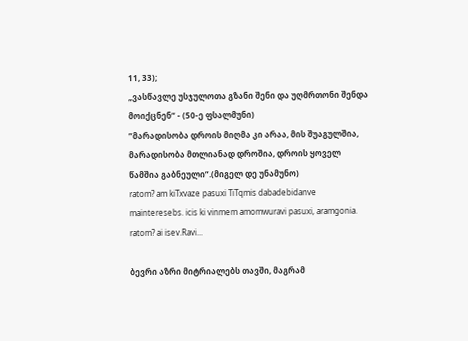11, 33);
„ვასწავლე უსჯულოთა გზანი შენი და უღმრთონი შენდა მოიქცნენ“ - (50-ე ფსალმუნი)
”მარადისობა დროის მიღმა კი არაა, მის შუაგულშია, მარადისობა მთლიანად დროშია, დროის ყოველ წამშია გაბნეული”.(მიგელ დე უნამუნო)
ratom? am kiTxvaze pasuxi TiTqmis dabadebidanve mainteresebs. icis ki vinmem amomwuravi pasuxi, aramgonia. ratom? ai isev.Ravi...

ბევრი აზრი მიტრიალებს თავში, მაგრამ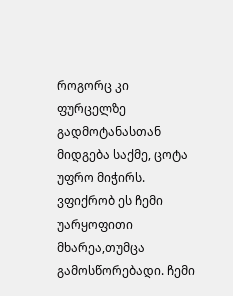როგორც კი ფურცელზე გადმოტანასთან მიდგება საქმე, ცოტა უფრო მიჭირს. ვფიქრობ ეს ჩემი უარყოფითი მხარეა,თუმცა გამოსწორებადი. ჩემი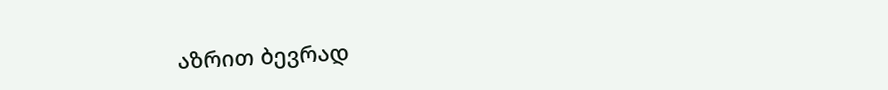აზრით ბევრად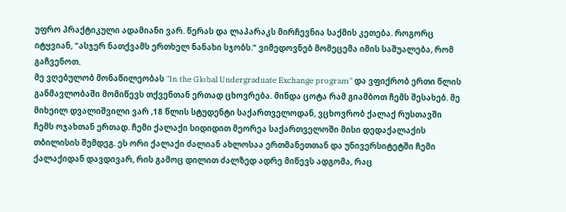უფრო პრაქტიკული ადამიანი ვარ. წერას და ლაპარაკს მირჩევნია საქმის კეთება. როგორც იტყვიან, "ასჯერ ნათქვამს ერთხელ ნანახი სჯობს." ვიმედოვნებ მომეცემა იმის საშუალება, რომ გაჩვენოთ.
მე ვღებულობ მონაწილეობას "In the Global Undergraduate Exchange program" და ვფიქრობ ერთი წლის განმავლობაში მომიწევს თქვენთან ერთად ცხოვრება. მინდა ცოტა რამ გიამბოთ ჩემს შესახებ. მე მიხეილ დვალიშვილი ვარ ,18 წლის სტუდენტი საქართველოდან, ვცხოვრობ ქალაქ რუსთავში ჩემს ოჯახთან ერთად. ჩემი ქალაქი სიდიდით მეორეა საქართველოში მისი დედაქალაქის თბილისის შემდეგ. ეს ორი ქალაქი ძალიან ახლოსაა ერთმანეთთან და უნივერსიტეტში ჩემი ქალაქიდან დავდივარ, რის გამოც დილით ძალზედ ადრე მიწევს ადგომა, რაც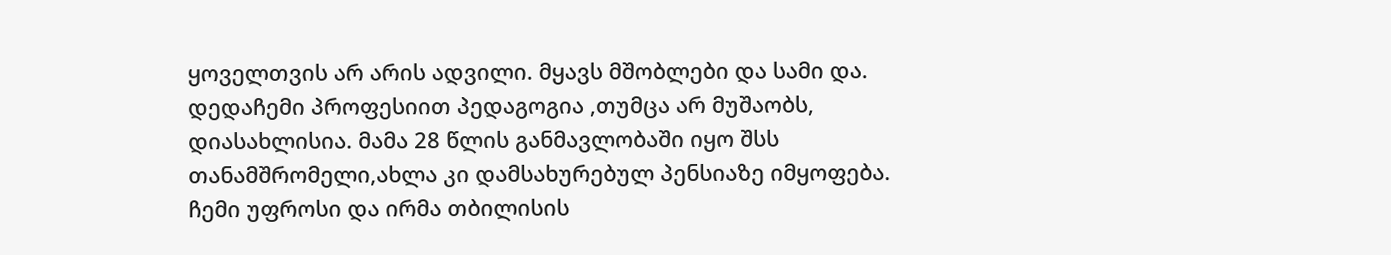ყოველთვის არ არის ადვილი. მყავს მშობლები და სამი და. დედაჩემი პროფესიით პედაგოგია ,თუმცა არ მუშაობს, დიასახლისია. მამა 28 წლის განმავლობაში იყო შსს თანამშრომელი,ახლა კი დამსახურებულ პენსიაზე იმყოფება. ჩემი უფროსი და ირმა თბილისის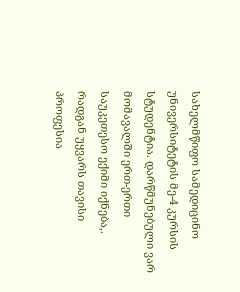სახელმწიფო სამედიცინო უნივერსიტეტის მე-4 კურსის სტუდენტია. დარწმუნებული ვარ მომავალში ერთ-ერთი საუკეთესო ექიმი იქნება,. რადგან უყვარს თავისი პროფესია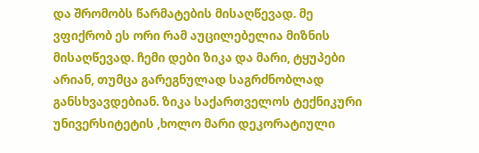და შრომობს წარმატების მისაღწევად. მე ვფიქრობ ეს ორი რამ აუცილებელია მიზნის მისაღწევად. ჩემი დები ზიკა და მარი, ტყუპები არიან, თუმცა გარეგნულად საგრძნობლად განსხვავდებიან. ზიკა საქართველოს ტექნიკური უნივერსიტეტის ,ხოლო მარი დეკორატიული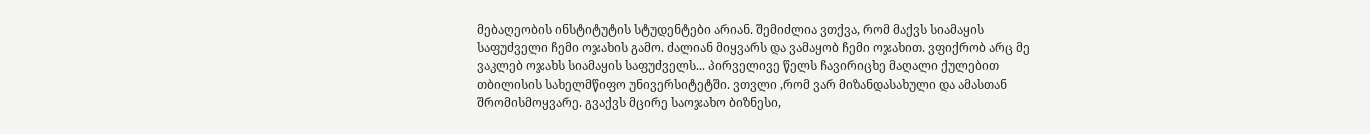მებაღეობის ინსტიტუტის სტუდენტები არიან. შემიძლია ვთქვა, რომ მაქვს სიამაყის საფუძველი ჩემი ოჯახის გამო. ძალიან მიყვარს და ვამაყობ ჩემი ოჯახით. ვფიქრობ არც მე ვაკლებ ოჯახს სიამაყის საფუძველს... პირველივე წელს ჩავირიცხე მაღალი ქულებით თბილისის სახელმწიფო უნივერსიტეტში. ვთვლი ,რომ ვარ მიზანდასახული და ამასთან შრომისმოყვარე. გვაქვს მცირე საოჯახო ბიზნესი,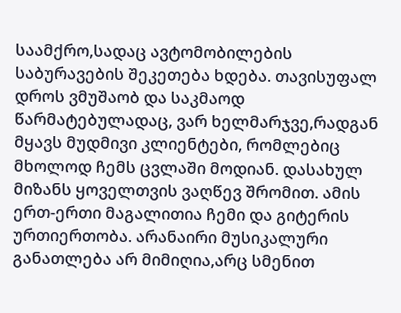საამქრო,სადაც ავტომობილების საბურავების შეკეთება ხდება. თავისუფალ დროს ვმუშაობ და საკმაოდ წარმატებულადაც, ვარ ხელმარჯვე,რადგან მყავს მუდმივი კლიენტები, რომლებიც მხოლოდ ჩემს ცვლაში მოდიან. დასახულ მიზანს ყოველთვის ვაღწევ შრომით. ამის ერთ-ერთი მაგალითია ჩემი და გიტერის ურთიერთობა. არანაირი მუსიკალური განათლება არ მიმიღია,არც სმენით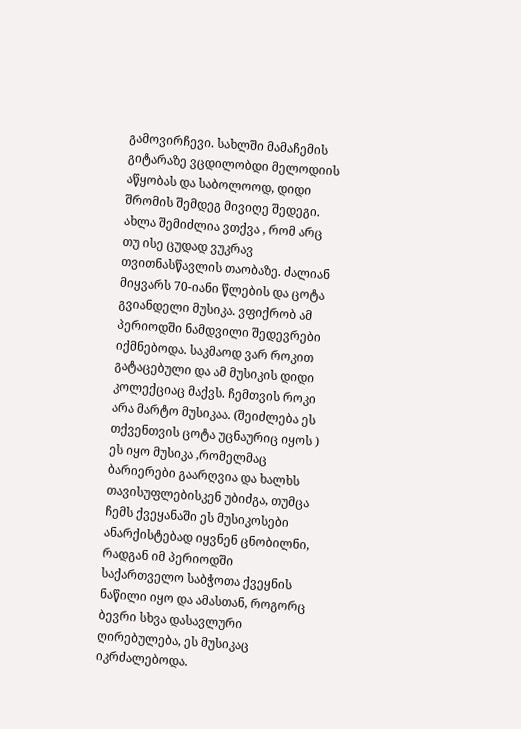გამოვირჩევი. სახლში მამაჩემის გიტარაზე ვცდილობდი მელოდიის აწყობას და საბოლოოდ, დიდი შრომის შემდეგ მივიღე შედეგი. ახლა შემიძლია ვთქვა , რომ არც თუ ისე ცუდად ვუკრავ თვითნასწავლის თაობაზე. ძალიან მიყვარს 70-იანი წლების და ცოტა გვიანდელი მუსიკა. ვფიქრობ ამ პერიოდში ნამდვილი შედევრები იქმნებოდა. საკმაოდ ვარ როკით გატაცებული და ამ მუსიკის დიდი კოლექციაც მაქვს. ჩემთვის როკი არა მარტო მუსიკაა. (შეიძლება ეს თქვენთვის ცოტა უცნაურიც იყოს ) ეს იყო მუსიკა ,რომელმაც ბარიერები გაარღვია და ხალხს თავისუფლებისკენ უბიძგა, თუმცა ჩემს ქვეყანაში ეს მუსიკოსები ანარქისტებად იყვნენ ცნობილნი, რადგან იმ პერიოდში საქართველო საბჭოთა ქვეყნის ნაწილი იყო და ამასთან, როგორც ბევრი სხვა დასავლური ღირებულება, ეს მუსიკაც იკრძალებოდა.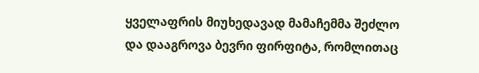ყველაფრის მიუხედავად მამაჩემმა შეძლო და დააგროვა ბევრი ფირფიტა, რომლითაც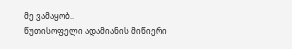მე ვამაყობ..
წუთისოფელი ადამიანის მიწიერი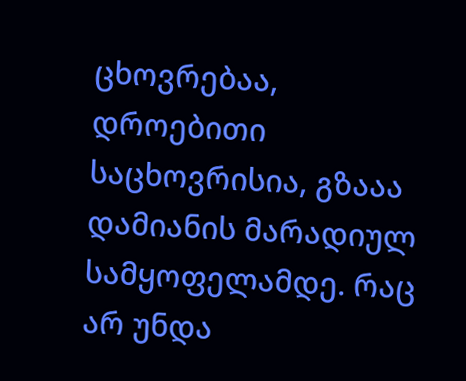ცხოვრებაა, დროებითი საცხოვრისია, გზააა დამიანის მარადიულ სამყოფელამდე. რაც არ უნდა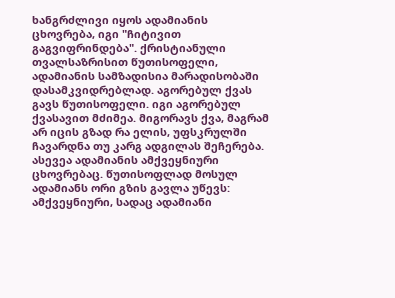ხანგრძლივი იყოს ადამიანის ცხოვრება, იგი "ჩიტივით გაგვიფრინდება". ქრისტიანული თვალსაზრისით წუთისოფელი, ადამიანის სამზადისია მარადისობაში დასამკვიდრებლად. აგორებულ ქვას გავს წუთისოფელი. იგი აგორებულ ქვასავით მძიმეა. მიგორავს ქვა, მაგრამ არ იცის გზად რა ელის, უფსკრულში ჩავარდნა თუ კარგ ადგილას შეჩერება. ასევეა ადამიანის ამქვეყნიური ცხოვრებაც. წუთისოფლად მოსულ ადამიანს ორი გზის გავლა უწევს: ამქვეყნიური, სადაც ადამიანი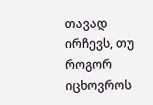თავად ირჩევს, თუ როგორ იცხოვროს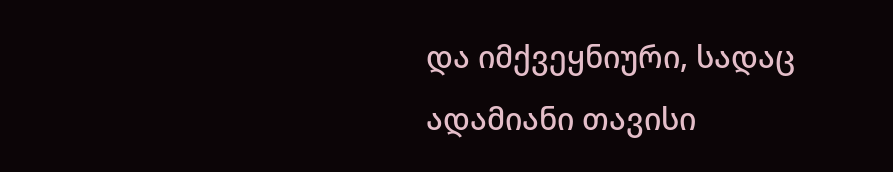და იმქვეყნიური, სადაც ადამიანი თავისი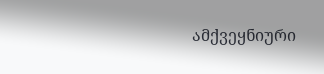ამქვეყნიური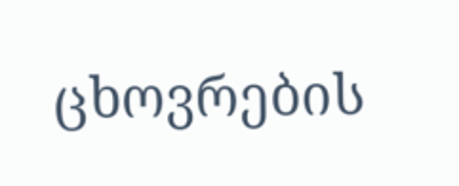ცხოვრების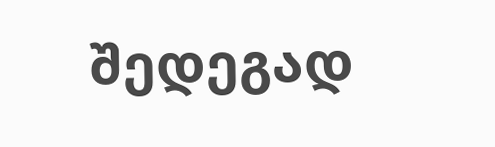შედეგად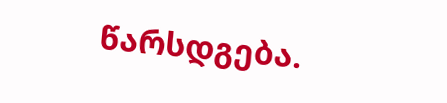წარსდგება.